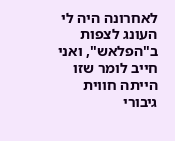לאחרונה היה לי העונג לצפות ב"הפלאש", ואני חייב לומר שזו הייתה חווית גיבורי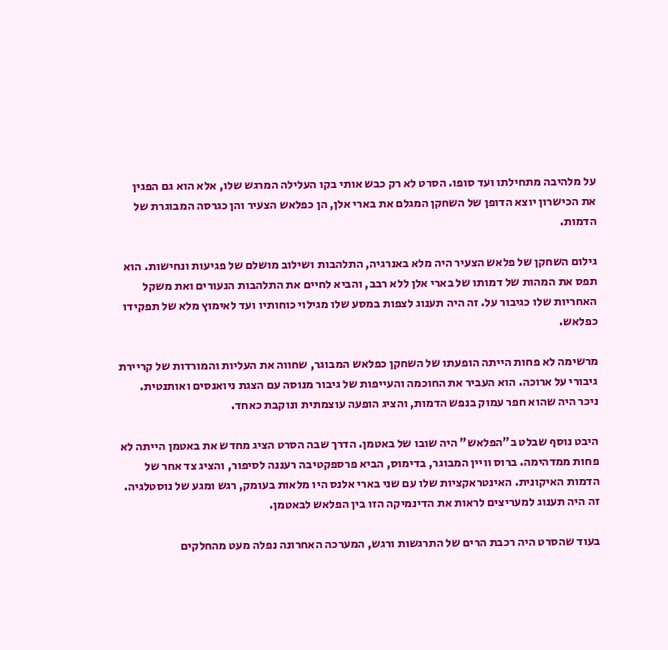על מלהיבה מתחילתו ועד סופו. הסרט לא רק כבש אותי בקו העלילה המרגש שלו, אלא הוא גם הפגין את הכישרון יוצא הדופן של השחקן המגלם את בארי אלן, הן כפלאש הצעיר והן כגרסה המבוגרת של הדמות.

גילום השחקן של פלאש הצעיר היה מלא באנרגיה, התלהבות ושילוב מושלם של פגיעות ונחישות. הוא תפס את המהות של דמותו של בארי אלן ללא רבב, והביא לחיים את התלהבות הנעורים ואת משקל האחריות שלו כגיבור על. זה היה תענוג לצפות במסע שלו מגילוי כוחותיו ועד לאימוץ מלא של תפקידו כפלאש.

מרשימה לא פחות הייתה הופעתו של השחקן כפלאש המבוגר, שחווה את העליות והמורדות של קריירת גיבורי על ארוכה. הוא העביר את החוכמה והעייפות של גיבור מנוסה עם הצגת ניואנסים ואותנטית. ניכר היה שהוא חפר עמוק בנפש הדמות, והציג הופעה עוצמתית ונוקבת כאחד.

היבט נוסף שבלט ב"הפלאש" היה שובו של באטמן. הדרך שבה הסרט הציג מחדש את באטמן הייתה לא פחות ממדהימה. ברוס וויין המבוגר, בדימוס, הביא פרספקטיבה רעננה לסיפור, והציג צד אחר של הדמות האיקונית. האינטראקציות שלו עם שני בארי אלנס היו מלאות בעומק, רגש ומגע של נוסטלגיה. זה היה תענוג למעריצים לראות את הדינמיקה הזו בין הפלאש לבאטמן.

בעוד שהסרט היה רכבת הרים של התרגשות ורגש, המערכה האחרונה נפלה מעט מהחלקים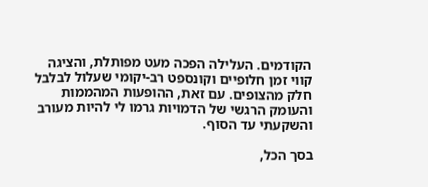הקודמים. העלילה הפכה מעט מפותלת, והציגה קווי זמן חלופיים וקונספט רב-יקומי שעלול לבלבל חלק מהצופים. עם זאת, ההופעות המהממות והעומק הרגשי של הדמויות גרמו לי להיות מעורב והשקעתי עד הסוף.

בסך הכל,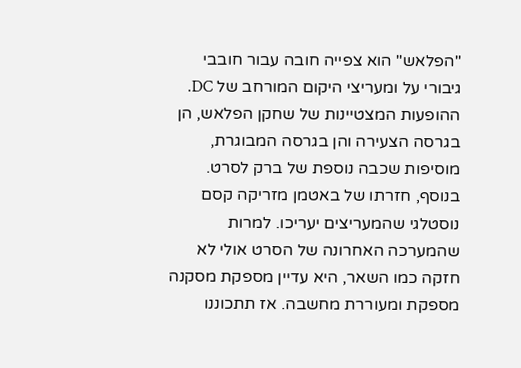"הפלאש" הוא צפייה חובה עבור חובבי גיבורי על ומעריצי היקום המורחב של DC. ההופעות המצטיינות של שחקן הפלאש, הן בגרסה הצעירה והן בגרסה המבוגרת, מוסיפות שכבה נוספת של ברק לסרט. בנוסף, חזרתו של באטמן מזריקה קסם נוסטלגי שהמעריצים יעריכו. למרות שהמערכה האחרונה של הסרט אולי לא חזקה כמו השאר, היא עדיין מספקת מסקנה מספקת ומעוררת מחשבה. אז תתכוננו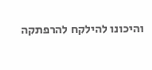והיכונו להילקח להרפתקה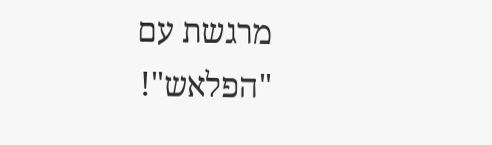מרגשת עם "הפלאש"!